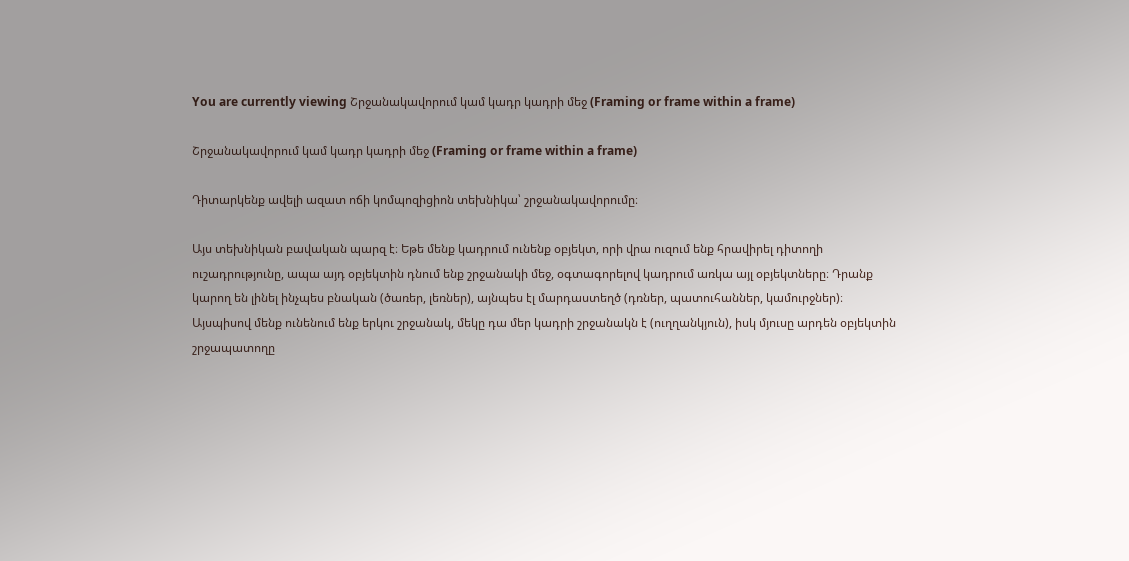You are currently viewing Շրջանակավորում կամ կադր կադրի մեջ (Framing or frame within a frame)

Շրջանակավորում կամ կադր կադրի մեջ (Framing or frame within a frame)

Դիտարկենք ավելի ազատ ոճի կոմպոզիցիոն տեխնիկա՝ շրջանակավորումը։

Այս տեխնիկան բավական պարզ է։ Եթե մենք կադրում ունենք օբյեկտ, որի վրա ուզում ենք հրավիրել դիտողի ուշադրությունը, ապա այդ օբյեկտին դնում ենք շրջանակի մեջ, օգտագորելով կադրում առկա այլ օբյեկտները։ Դրանք կարող են լինել ինչպես բնական (ծառեր, լեռներ), այնպես էլ մարդաստեղծ (դռներ, պատուհաններ, կամուրջներ)։ Այսպիսով մենք ունենում ենք երկու շրջանակ, մեկը դա մեր կադրի շրջանակն է (ուղղանկյուն), իսկ մյուսը արդեն օբյեկտին շրջապատողը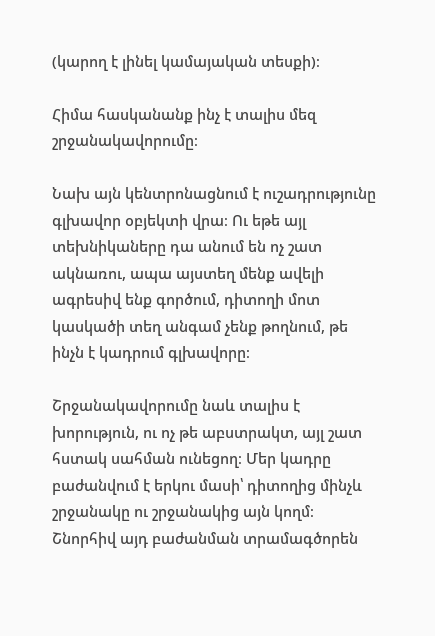(կարող է լինել կամայական տեսքի)։

Հիմա հասկանանք ինչ է տալիս մեզ շրջանակավորումը։

Նախ այն կենտրոնացնում է ուշադրությունը գլխավոր օբյեկտի վրա։ Ու եթե այլ տեխնիկաները դա անում են ոչ շատ ակնառու, ապա այստեղ մենք ավելի ագրեսիվ ենք գործում, դիտողի մոտ կասկածի տեղ անգամ չենք թողնում, թե ինչն է կադրում գլխավորը։

Շրջանակավորումը նաև տալիս է խորություն, ու ոչ թե աբստրակտ, այլ շատ հստակ սահման ունեցող։ Մեր կադրը բաժանվում է երկու մասի՝ դիտողից մինչև շրջանակը ու շրջանակից այն կողմ։ Շնորհիվ այդ բաժանման տրամագծորեն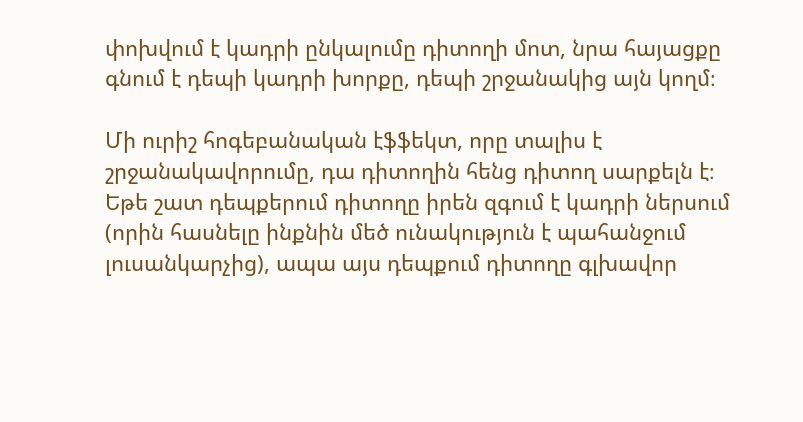փոխվում է կադրի ընկալումը դիտողի մոտ, նրա հայացքը գնում է դեպի կադրի խորքը, դեպի շրջանակից այն կողմ։

Մի ուրիշ հոգեբանական էֆֆեկտ, որը տալիս է շրջանակավորումը, դա դիտողին հենց դիտող սարքելն է։ Եթե շատ դեպքերում դիտողը իրեն զգում է կադրի ներսում (որին հասնելը ինքնին մեծ ունակություն է պահանջում լուսանկարչից), ապա այս դեպքում դիտողը գլխավոր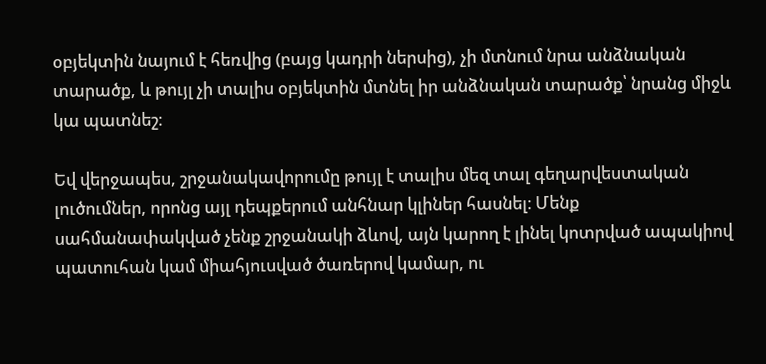օբյեկտին նայում է հեռվից (բայց կադրի ներսից), չի մտնում նրա անձնական տարածք, և թույլ չի տալիս օբյեկտին մտնել իր անձնական տարածք՝ նրանց միջև կա պատնեշ։

Եվ վերջապես, շրջանակավորումը թույլ է տալիս մեզ տալ գեղարվեստական լուծումներ, որոնց այլ դեպքերում անհնար կլիներ հասնել։ Մենք սահմանափակված չենք շրջանակի ձևով, այն կարող է լինել կոտրված ապակիով պատուհան կամ միահյուսված ծառերով կամար, ու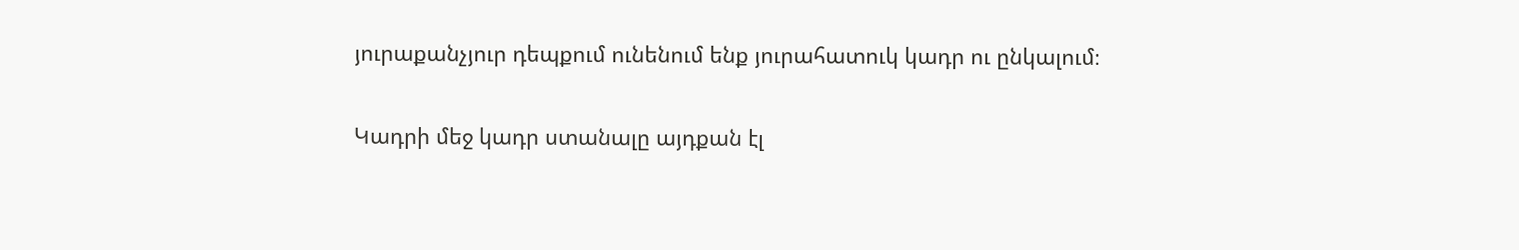յուրաքանչյուր դեպքում ունենում ենք յուրահատուկ կադր ու ընկալում։

Կադրի մեջ կադր ստանալը այդքան էլ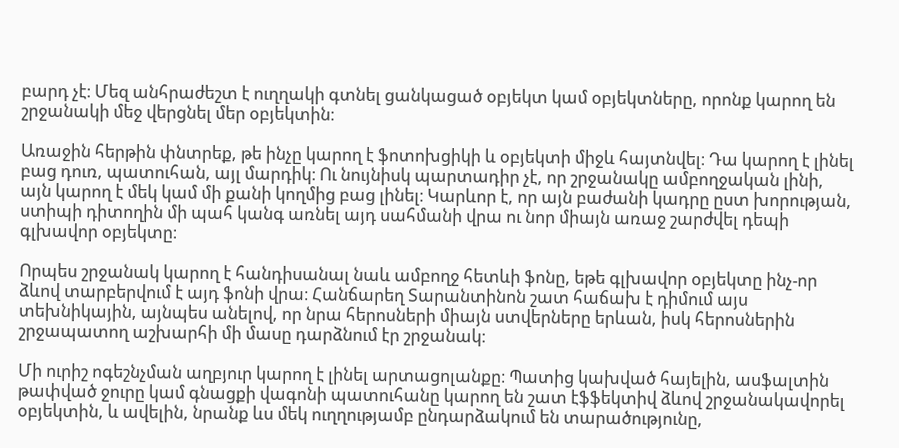բարդ չէ։ Մեզ անհրաժեշտ է ուղղակի գտնել ցանկացած օբյեկտ կամ օբյեկտները, որոնք կարող են շրջանակի մեջ վերցնել մեր օբյեկտին։

Առաջին հերթին փնտրեք, թե ինչը կարող է ֆոտոխցիկի և օբյեկտի միջև հայտնվել։ Դա կարող է լինել բաց դուռ, պատուհան, այլ մարդիկ։ Ու նույնիսկ պարտադիր չէ, որ շրջանակը ամբողջական լինի, այն կարող է մեկ կամ մի քանի կողմից բաց լինել։ Կարևոր է, որ այն բաժանի կադրը ըստ խորության, ստիպի դիտողին մի պահ կանգ առնել այդ սահմանի վրա ու նոր միայն առաջ շարժվել դեպի գլխավոր օբյեկտը։

Որպես շրջանակ կարող է հանդիսանալ նաև ամբողջ հետևի ֆոնը, եթե գլխավոր օբյեկտը ինչ-որ ձևով տարբերվում է այդ ֆոնի վրա։ Հանճարեղ Տարանտինոն շատ հաճախ է դիմում այս տեխնիկային, այնպես անելով, որ նրա հերոսների միայն ստվերները երևան, իսկ հերոսներին շրջապատող աշխարհի մի մասը դարձնում էր շրջանակ։

Մի ուրիշ ոգեշնչման աղբյուր կարող է լինել արտացոլանքը։ Պատից կախված հայելին, ասֆալտին թափված ջուրը կամ գնացքի վագոնի պատուհանը կարող են շատ էֆֆեկտիվ ձևով շրջանակավորել օբյեկտին, և ավելին, նրանք ևս մեկ ուղղությամբ ընդարձակում են տարածությունը,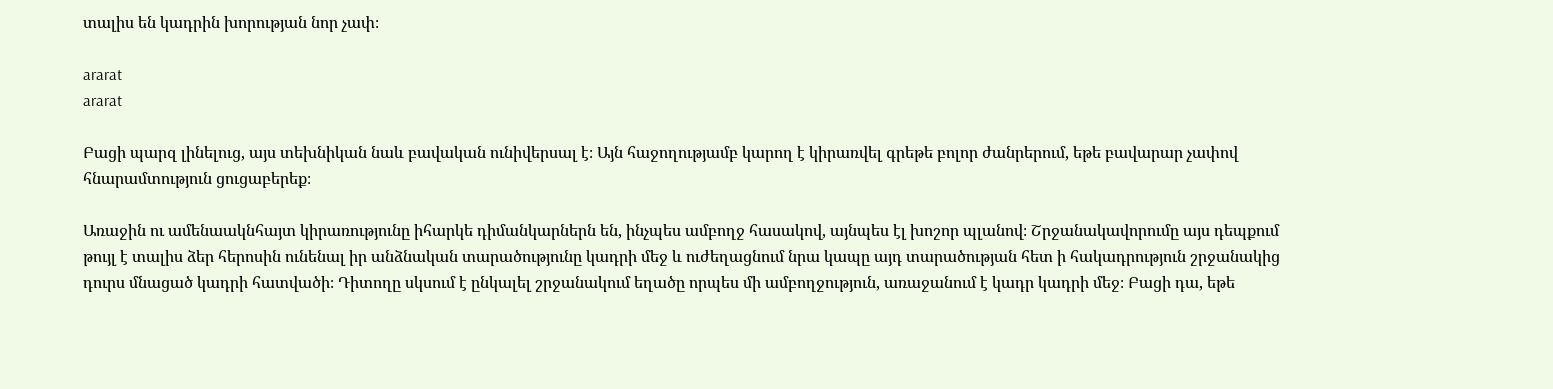տալիս են կադրին խորության նոր չափ։

ararat
ararat

Բացի պարզ լինելուց, այս տեխնիկան նաև բավական ունիվերսալ է։ Այն հաջողությամբ կարող է կիրառվել գրեթե բոլոր ժանրերում, եթե բավարար չափով հնարամտություն ցուցաբերեք։

Առաջին ու ամենաակնհայտ կիրառությունը իհարկե դիմանկարներն են, ինչպես ամբողջ հասակով, այնպես էլ խոշոր պլանով։ Շրջանակավորումը այս դեպքում թույլ է տալիս ձեր հերոսին ունենալ իր անձնական տարածությունը կադրի մեջ և ուժեղացնում նրա կապը այդ տարածության հետ ի հակադրություն շրջանակից դուրս մնացած կադրի հատվածի։ Դիտողը սկսում է ընկալել շրջանակում եղածը որպես մի ամբողջություն, առաջանում է կադր կադրի մեջ։ Բացի դա, եթե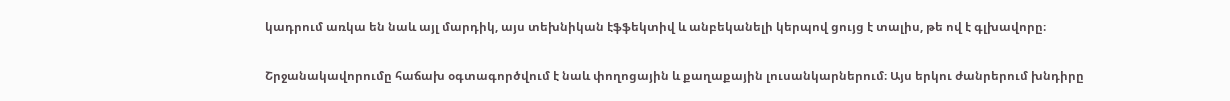կադրում առկա են նաև այլ մարդիկ, այս տեխնիկան էֆֆեկտիվ և անբեկանելի կերպով ցույց է տալիս, թե ով է գլխավորը։

Շրջանակավորումը հաճախ օգտագործվում է նաև փողոցային և քաղաքային լուսանկարներում։ Այս երկու ժանրերում խնդիրը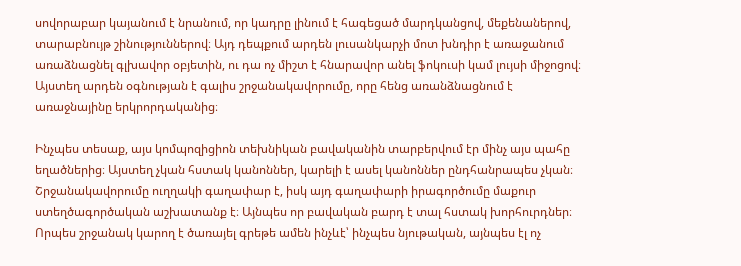սովորաբար կայանում է նրանում, որ կադրը լինում է հագեցած մարդկանցով, մեքենաներով, տարաբնույթ շինություններով։ Այդ դեպքում արդեն լուսանկարչի մոտ խնդիր է առաջանում առաձնացնել գլխավոր օբյետին, ու դա ոչ միշտ է հնարավոր անել ֆոկուսի կամ լույսի միջոցով։ Այստեղ արդեն օգնության է գալիս շրջանակավորումը, որը հենց առանձնացնում է առաջնայինը երկրորդականից։

Ինչպես տեսաք, այս կոմպոզիցիոն տեխնիկան բավականին տարբերվում էր մինչ այս պահը եղածներից։ Այստեղ չկան հստակ կանոններ, կարելի է ասել կանոններ ընդհանրապես չկան։ Շրջանակավորումը ուղղակի գաղափար է, իսկ այդ գաղափարի իրագործումը մաքուր ստեղծագործական աշխատանք է։ Այնպես որ բավական բարդ է տալ հստակ խորհուրդներ։ Որպես շրջանակ կարող է ծառայել գրեթե ամեն ինչևէ՝ ինչպես նյութական, այնպես էլ ոչ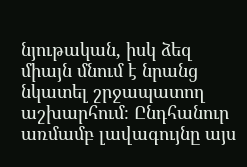նյութական, իսկ ձեզ միայն մնում է նրանց նկատել շրջապատող աշխարհում։ Ընդհանուր առմամբ լավագույնը այս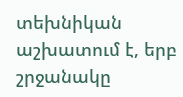տեխնիկան աշխատում է, երբ շրջանակը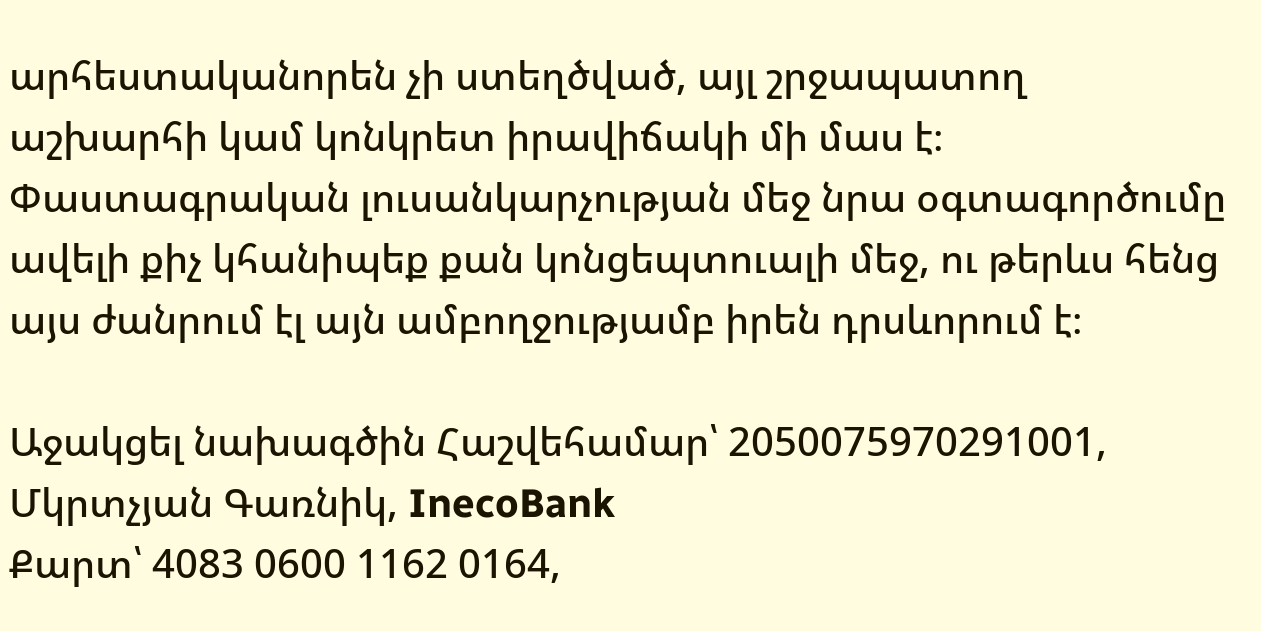արհեստականորեն չի ստեղծված, այլ շրջապատող աշխարհի կամ կոնկրետ իրավիճակի մի մաս է։ Փաստագրական լուսանկարչության մեջ նրա օգտագործումը ավելի քիչ կհանիպեք քան կոնցեպտուալի մեջ, ու թերևս հենց այս ժանրում էլ այն ամբողջությամբ իրեն դրսևորում է։

Աջակցել նախագծին Հաշվեհամար՝ 2050075970291001, Մկրտչյան Գառնիկ, InecoBank
Քարտ՝ 4083 0600 1162 0164,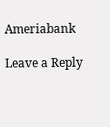Ameriabank

Leave a Reply